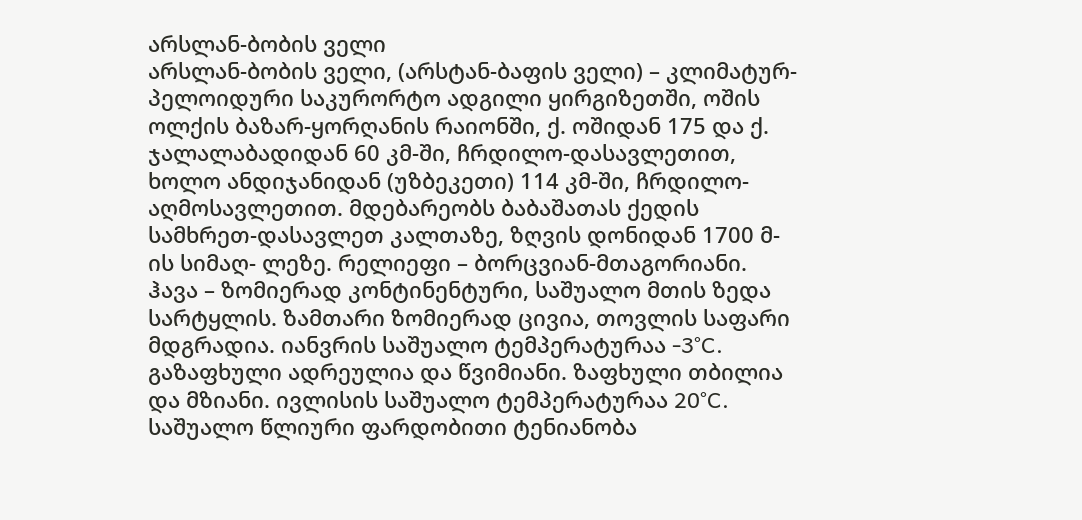არსლან-ბობის ველი
არსლან-ბობის ველი, (არსტან-ბაფის ველი) – კლიმატურ-პელოიდური საკურორტო ადგილი ყირგიზეთში, ოშის ოლქის ბაზარ-ყორღანის რაიონში, ქ. ოშიდან 175 და ქ. ჯალალაბადიდან 60 კმ-ში, ჩრდილო-დასავლეთით, ხოლო ანდიჯანიდან (უზბეკეთი) 114 კმ-ში, ჩრდილო-აღმოსავლეთით. მდებარეობს ბაბაშათას ქედის სამხრეთ-დასავლეთ კალთაზე, ზღვის დონიდან 1700 მ-ის სიმაღ- ლეზე. რელიეფი – ბორცვიან-მთაგორიანი.
ჰავა – ზომიერად კონტინენტური, საშუალო მთის ზედა სარტყლის. ზამთარი ზომიერად ცივია, თოვლის საფარი მდგრადია. იანვრის საშუალო ტემპერატურაა -3°C. გაზაფხული ადრეულია და წვიმიანი. ზაფხული თბილია და მზიანი. ივლისის საშუალო ტემპერატურაა 20°C. საშუალო წლიური ფარდობითი ტენიანობა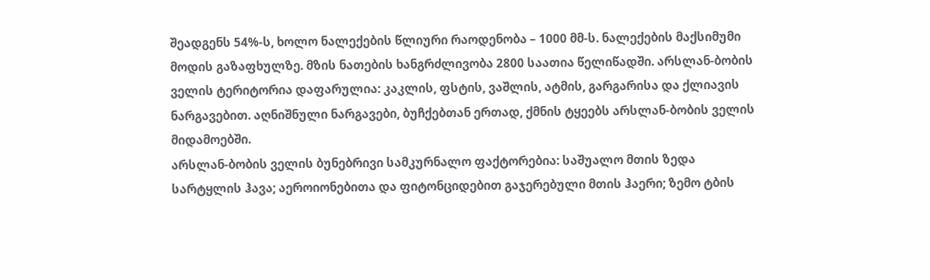შეადგენს 54%-ს, ხოლო ნალექების წლიური რაოდენობა – 1000 მმ-ს. ნალექების მაქსიმუმი მოდის გაზაფხულზე. მზის ნათების ხანგრძლივობა 2800 საათია წელიწადში. არსლან-ბობის ველის ტერიტორია დაფარულია: კაკლის, ფსტის, ვაშლის, ატმის, გარგარისა და ქლიავის ნარგავებით. აღნიშნული ნარგავები, ბუჩქებთან ერთად, ქმნის ტყეებს არსლან-ბობის ველის მიდამოებში.
არსლან-ბობის ველის ბუნებრივი სამკურნალო ფაქტორებია: საშუალო მთის ზედა სარტყლის ჰავა; აეროიონებითა და ფიტონციდებით გაჯერებული მთის ჰაერი; ზემო ტბის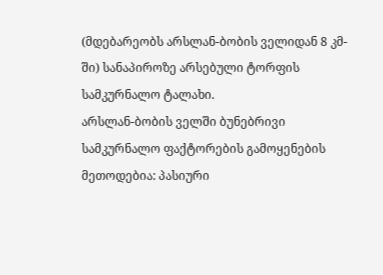(მდებარეობს არსლან-ბობის ველიდან 8 კმ-ში) სანაპიროზე არსებული ტორფის სამკურნალო ტალახი.
არსლან-ბობის ველში ბუნებრივი სამკურნალო ფაქტორების გამოყენების მეთოდებია: პასიური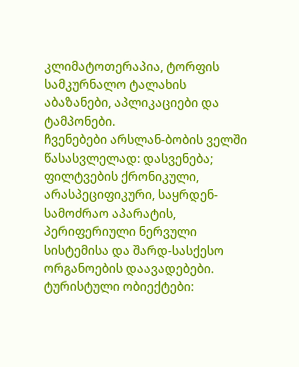კლიმატოთერაპია, ტორფის სამკურნალო ტალახის აბაზანები, აპლიკაციები და ტამპონები.
ჩვენებები არსლან-ბობის ველში წასასვლელად: დასვენება; ფილტვების ქრონიკული, არასპეციფიკური, საყრდენ-სამოძრაო აპარატის, პერიფერიული ნერვული სისტემისა და შარდ-სასქესო ორგანოების დაავადებები.
ტურისტული ობიექტები: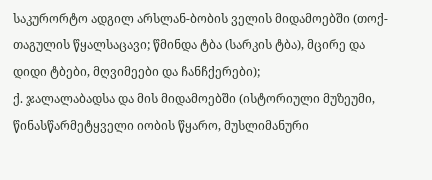საკურორტო ადგილ არსლან-ბობის ველის მიდამოებში (თოქ-თაგულის წყალსაცავი; წმინდა ტბა (სარკის ტბა), მცირე და დიდი ტბები, მღვიმეები და ჩანჩქერები);
ქ. ჯალალაბადსა და მის მიდამოებში (ისტორიული მუზეუმი, წინასწარმეტყველი იობის წყარო, მუსლიმანური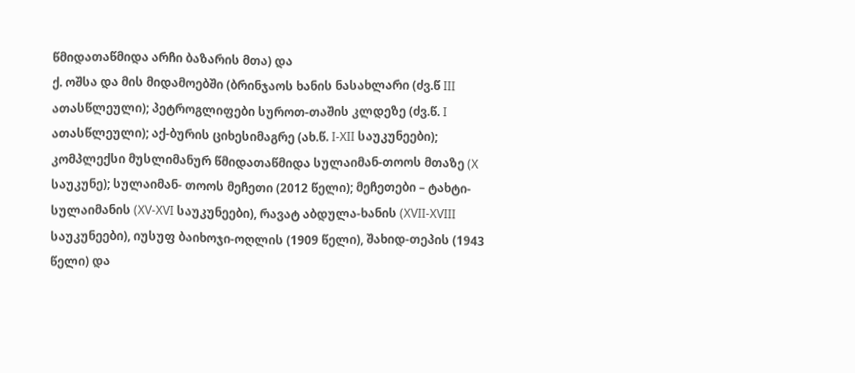წმიდათაწმიდა არჩი ბაზარის მთა) და
ქ. ოშსა და მის მიდამოებში (ბრინჯაოს ხანის ნასახლარი (ძვ.წ III ათასწლეული); პეტროგლიფები სუროთ-თაშის კლდეზე (ძვ.წ. I ათასწლეული); აქ-ბურის ციხესიმაგრე (ახ.წ. I-XII საუკუნეები); კომპლექსი მუსლიმანურ წმიდათაწმიდა სულაიმან-თოოს მთაზე (X საუკუნე); სულაიმან- თოოს მეჩეთი (2012 წელი); მეჩეთები – ტახტი-სულაიმანის (XV-XVI საუკუნეები), რავატ აბდულა-ხანის (XVII-XVIII საუკუნეები), იუსუფ ბაიხოჯი-ოღლის (1909 წელი), შახიდ-თეპის (1943 წელი) და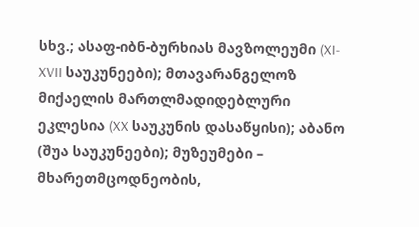სხვ.; ასაფ-იბნ-ბურხიას მავზოლეუმი (XI- XVII საუკუნეები); მთავარანგელოზ მიქაელის მართლმადიდებლური ეკლესია (XX საუკუნის დასაწყისი); აბანო (შუა საუკუნეები); მუზეუმები – მხარეთმცოდნეობის,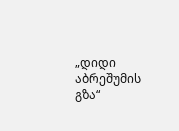„დიდი აბრეშუმის გზა“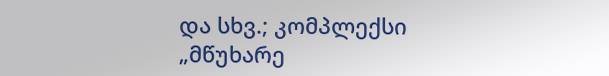და სხვ.; კომპლექსი „მწუხარე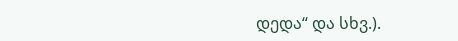დედა“ და სხვ.).